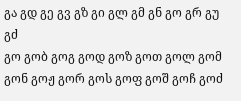გა გდ გე გვ გზ გი გლ გმ გნ გო გრ გუ გძ
გო გობ გოგ გოდ გოზ გოთ გოლ გომ გონ გოჟ გორ გოს გოფ გოშ გოჩ გოძ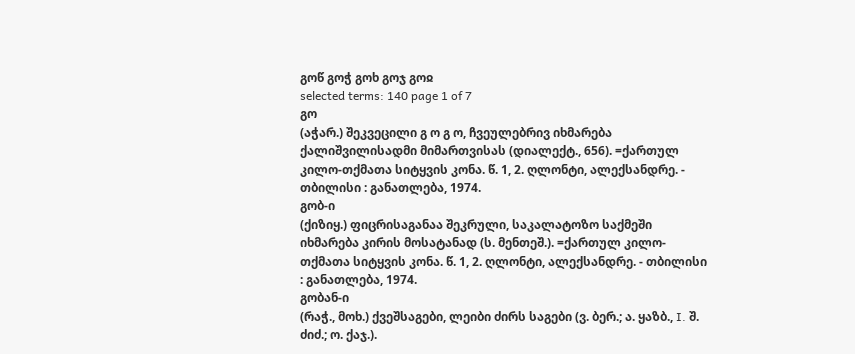გოწ გოჭ გოხ გოჯ გოჲ
selected terms: 140 page 1 of 7
გო
(აჭარ.) შეკვეცილი გ ო გ ო, ჩვეულებრივ იხმარება ქალიშვილისადმი მიმართვისას (დიალექტ., 656). =ქართულ კილო-თქმათა სიტყვის კონა. წ. 1, 2. ღლონტი, ალექსანდრე. - თბილისი : განათლება, 1974.
გობ-ი
(ქიზიყ.) ფიცრისაგანაა შეკრული, საკალატოზო საქმეში იხმარება კირის მოსატანად (ს. მენთეშ.). =ქართულ კილო-თქმათა სიტყვის კონა. წ. 1, 2. ღლონტი, ალექსანდრე. - თბილისი : განათლება, 1974.
გობან-ი
(რაჭ., მოხ.) ქვეშსაგები, ლეიბი ძირს საგები (ვ. ბერ.; ა. ყაზბ., I. შ. ძიძ.; ო. ქაჯ.).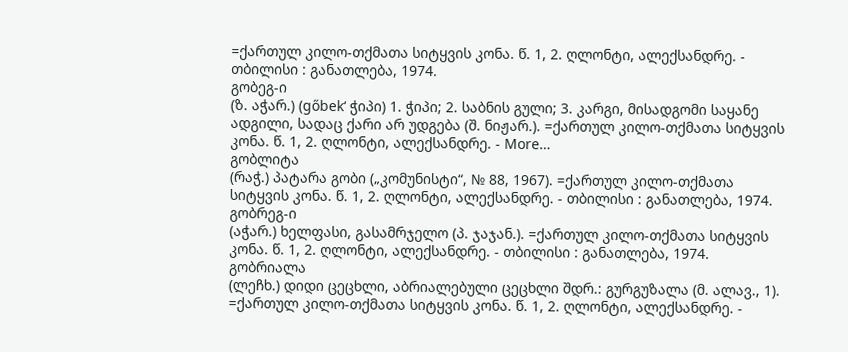=ქართულ კილო-თქმათა სიტყვის კონა. წ. 1, 2. ღლონტი, ალექსანდრე. - თბილისი : განათლება, 1974.
გობეგ-ი
(ზ. აჭარ.) (gőbek‘ ჭიპი) 1. ჭიპი; 2. საბნის გული; 3. კარგი, მისადგომი საყანე ადგილი, სადაც ქარი არ უდგება (შ. ნიჟარ.). =ქართულ კილო-თქმათა სიტყვის კონა. წ. 1, 2. ღლონტი, ალექსანდრე. - More…
გობლიტა
(რაჭ.) პატარა გობი („კომუნისტი“, № 88, 1967). =ქართულ კილო-თქმათა სიტყვის კონა. წ. 1, 2. ღლონტი, ალექსანდრე. - თბილისი : განათლება, 1974.
გობრეგ-ი
(აჭარ.) ხელფასი, გასამრჯელო (პ. ჯაჯან.). =ქართულ კილო-თქმათა სიტყვის კონა. წ. 1, 2. ღლონტი, ალექსანდრე. - თბილისი : განათლება, 1974.
გობრიალა
(ლეჩხ.) დიდი ცეცხლი, აბრიალებული ცეცხლი შდრ.: გურგუზალა (მ. ალავ., 1). =ქართულ კილო-თქმათა სიტყვის კონა. წ. 1, 2. ღლონტი, ალექსანდრე. -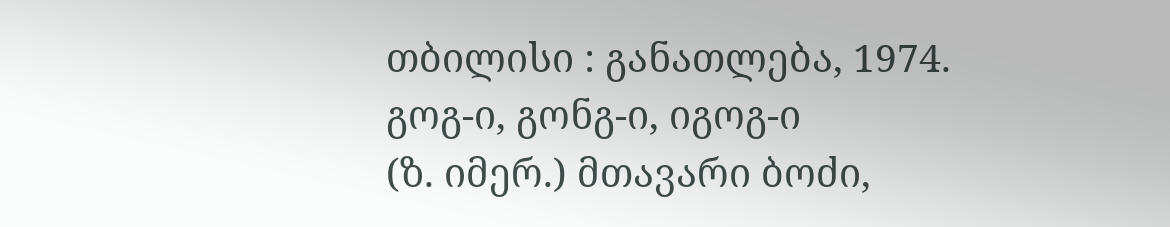თბილისი : განათლება, 1974.
გოგ-ი, გონგ-ი, იგოგ-ი
(ზ. იმერ.) მთავარი ბოძი,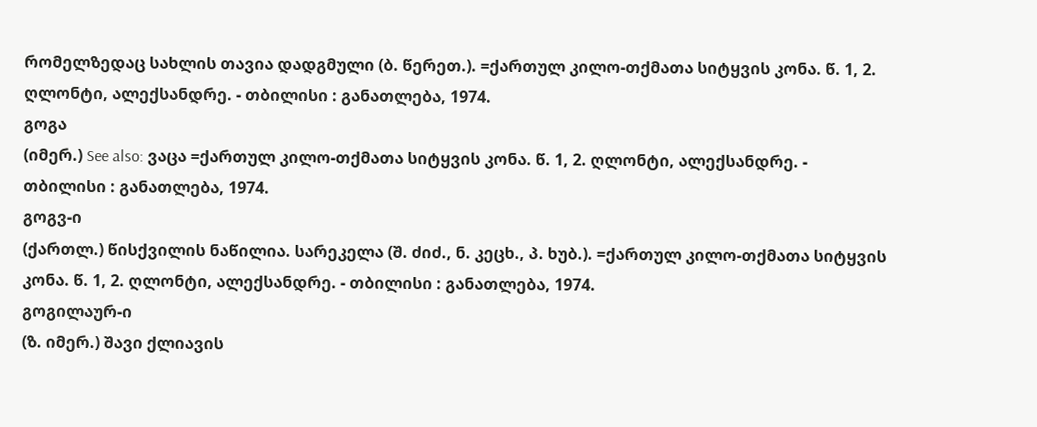რომელზედაც სახლის თავია დადგმული (ბ. წერეთ.). =ქართულ კილო-თქმათა სიტყვის კონა. წ. 1, 2. ღლონტი, ალექსანდრე. - თბილისი : განათლება, 1974.
გოგა
(იმერ.) See also: ვაცა =ქართულ კილო-თქმათა სიტყვის კონა. წ. 1, 2. ღლონტი, ალექსანდრე. - თბილისი : განათლება, 1974.
გოგვ-ი
(ქართლ.) წისქვილის ნაწილია. სარეკელა (შ. ძიძ., ნ. კეცხ., პ. ხუბ.). =ქართულ კილო-თქმათა სიტყვის კონა. წ. 1, 2. ღლონტი, ალექსანდრე. - თბილისი : განათლება, 1974.
გოგილაურ-ი
(ზ. იმერ.) შავი ქლიავის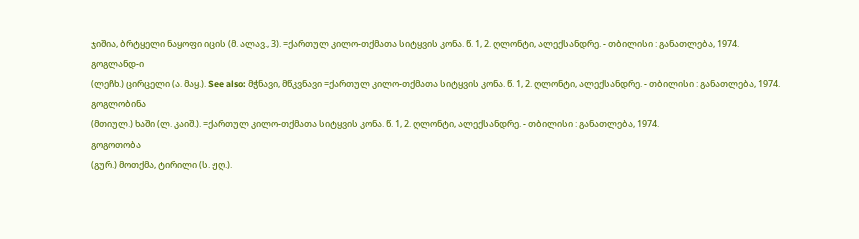ჯიშია, ბრტყელი ნაყოფი იცის (მ. ალავ., 3). =ქართულ კილო-თქმათა სიტყვის კონა. წ. 1, 2. ღლონტი, ალექსანდრე. - თბილისი : განათლება, 1974.
გოგლანდ-ი
(ლეჩხ.) ცირცელი (ა. მაყ.). See also: მჭნავი, მწკვნავი =ქართულ კილო-თქმათა სიტყვის კონა. წ. 1, 2. ღლონტი, ალექსანდრე. - თბილისი : განათლება, 1974.
გოგლობინა
(მთიულ.) ხაში (ლ. კაიშ.). =ქართულ კილო-თქმათა სიტყვის კონა. წ. 1, 2. ღლონტი, ალექსანდრე. - თბილისი : განათლება, 1974.
გოგოთობა
(გურ.) მოთქმა, ტირილი (ს. ჟღ.).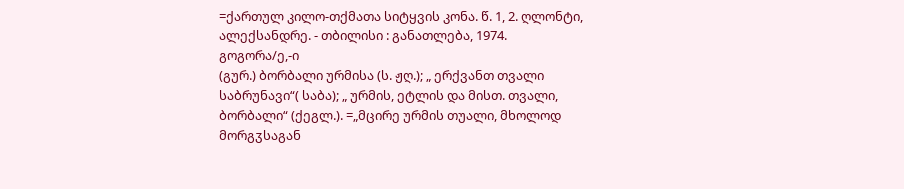=ქართულ კილო-თქმათა სიტყვის კონა. წ. 1, 2. ღლონტი, ალექსანდრე. - თბილისი : განათლება, 1974.
გოგორა/ე,-ი
(გურ.) ბორბალი ურმისა (ს. ჟღ.); „ ერქვანთ თვალი საბრუნავი“( საბა); „ ურმის, ეტლის და მისთ. თვალი, ბორბალი“ (ქეგლ.). =„მცირე ურმის თუალი, მხოლოდ მორგჳსაგან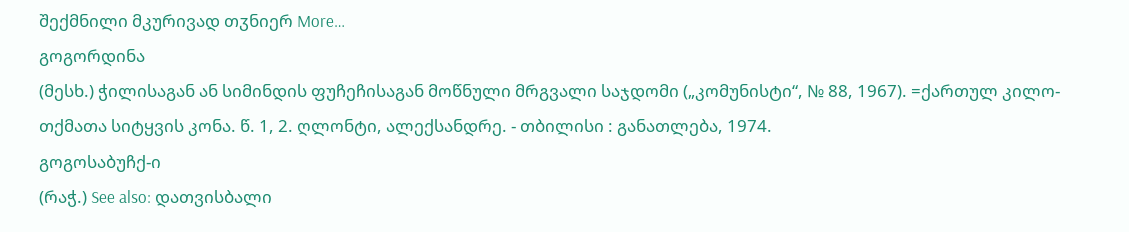შექმნილი მკურივად თჳნიერ More…
გოგორდინა
(მესხ.) ჭილისაგან ან სიმინდის ფუჩეჩისაგან მოწნული მრგვალი საჯდომი („კომუნისტი“, № 88, 1967). =ქართულ კილო-თქმათა სიტყვის კონა. წ. 1, 2. ღლონტი, ალექსანდრე. - თბილისი : განათლება, 1974.
გოგოსაბუჩქ-ი
(რაჭ.) See also: დათვისბალი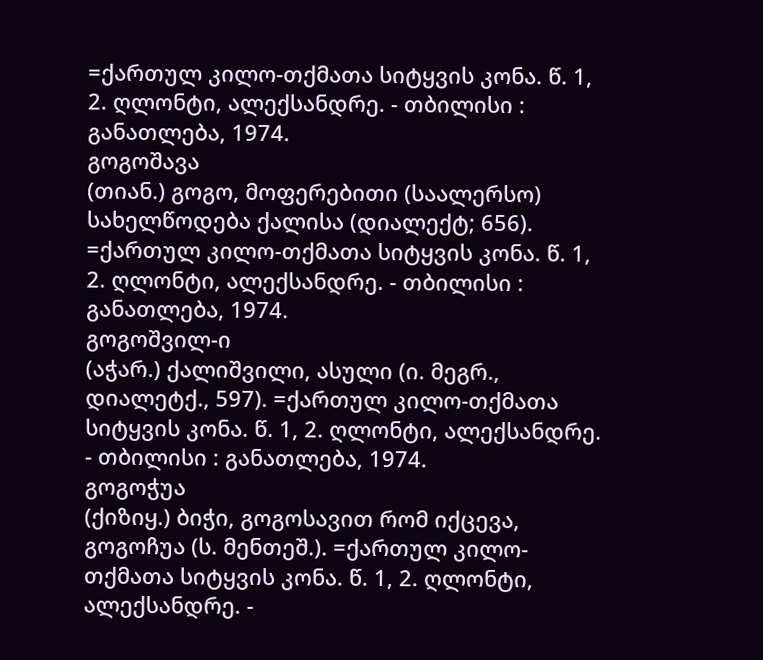=ქართულ კილო-თქმათა სიტყვის კონა. წ. 1, 2. ღლონტი, ალექსანდრე. - თბილისი : განათლება, 1974.
გოგოშავა
(თიან.) გოგო, მოფერებითი (საალერსო) სახელწოდება ქალისა (დიალექტ; 656). =ქართულ კილო-თქმათა სიტყვის კონა. წ. 1, 2. ღლონტი, ალექსანდრე. - თბილისი : განათლება, 1974.
გოგოშვილ-ი
(აჭარ.) ქალიშვილი, ასული (ი. მეგრ., დიალეტქ., 597). =ქართულ კილო-თქმათა სიტყვის კონა. წ. 1, 2. ღლონტი, ალექსანდრე. - თბილისი : განათლება, 1974.
გოგოჭუა
(ქიზიყ.) ბიჭი, გოგოსავით რომ იქცევა, გოგოჩუა (ს. მენთეშ.). =ქართულ კილო-თქმათა სიტყვის კონა. წ. 1, 2. ღლონტი, ალექსანდრე. -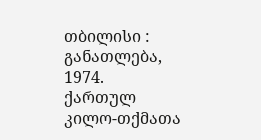თბილისი : განათლება, 1974.
ქართულ კილო-თქმათა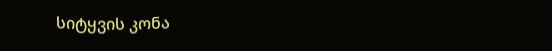სიტყვის კონა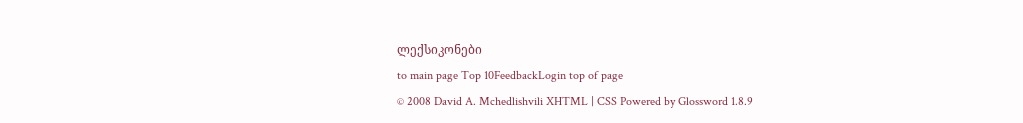ლექსიკონები
to main page Top 10FeedbackLogin top of page
© 2008 David A. Mchedlishvili XHTML | CSS Powered by Glossword 1.8.9